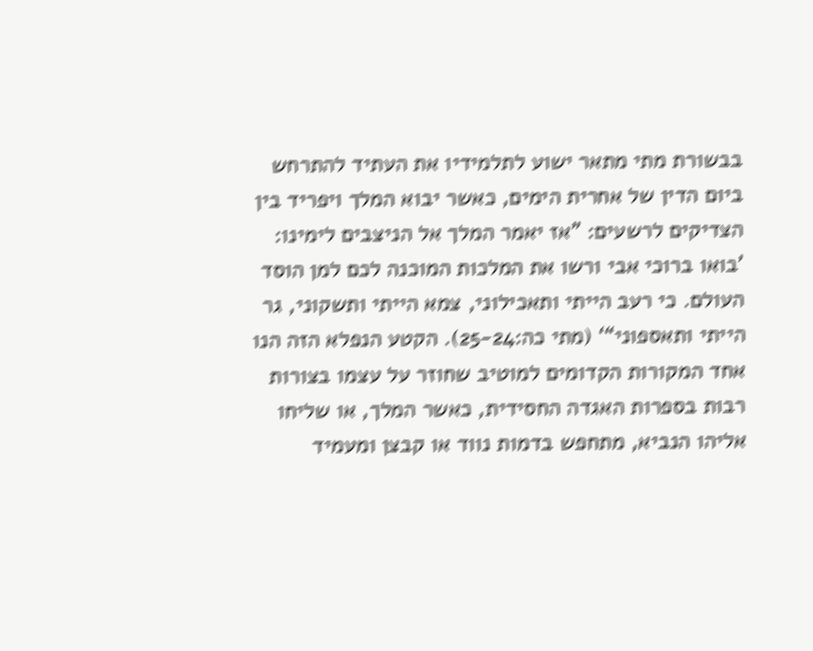בבשורת מתי מתאר ישוע לתלמידיו את העתיד להתרחש ביום הדין של אחרית הימים, כאשר יבוא המלך ויפריד בין הצדיקים לרשעים: ”אז יאמר המלך אל הניצבים לימינו: ’בואו ברוכי אבי ורשו את המלכות המוכנה לכם למן הוסד העולם. כי רעב הייתי ותאכילוני, צמא הייתי ותשקוני, גר הייתי ותאספוני“‘ (מתי כה:25-24). הקטע הנפלא הזה הנו אחד המקורות הקדומים למוטיב שחוזר על עצמו בצורות רבות בספרות האגדה החסידית, כאשר המלך, או שליחו אליהו הנביא, מתחפש בדמות נווד או קבצן ומעמיד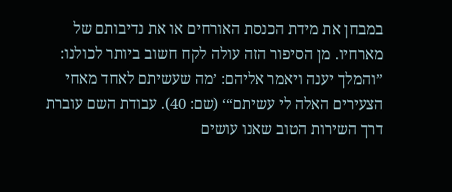במבחן את מידת הכנסת האורחים או את נדיבותם של מארחיו. מן הסיפור הזה עולה לקח חשוב ביותר לכולנו: ”והמלך יענה ויאמר אליהם: ’מה שעשיתם לאחד מאחי הצעירים האלה לי עשיתם“‘ (שם: 40). עבודת השם עוברת דרך השירות הטוב שאנו עושים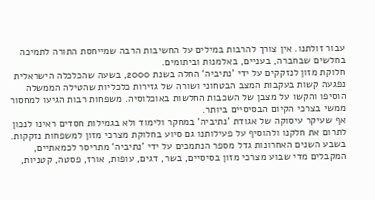עבור זולתנו. אין צורך להרבות במילים על החשיבות הרבה שמייחסת התורה לתמיכה בחלשים שבחברה, בעניים, באלמנות וביתומים.
חלוקת מזון לנזקקים על ידי ’נתיביה‘ החלה בשנת 2000, בשעה שהכלכלה הישראלית נפגעה קשות בעקבות המצב הבטחוני ושורה של גזירות כלכליות שהטילה הממשלה הוסיפו והקשו על מצבן של השכבות החלשות באוכלוסיה. משפחות רבות הגיעו למחסור ממשי בצרכי הקיום הבסיסיים ביותר.
אף שעיקר עיסוקה של אגודת ’נתיביה‘ במחקר ולימוד ולא בגמילות חסדים ראינו לנכון לתרום את חלקנו ולהוסיף על פעילותנו גם סיוע בחלוקת מצרכי מזון למשפחות נזקקות. בשבע השנים האחרונות גדל מספר הנתמכים על ידי ’נתיביה‘ מתריסר לכמאתיים, המקבלים מדי שבוע מצרכי מזון בסיסיים, בשר, דגים, עופות, אורז, פסטה, קטניות,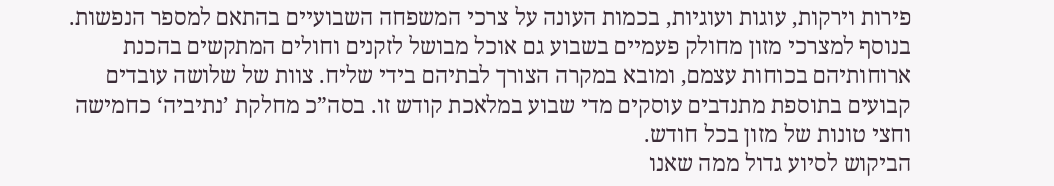פירות וירקות, עוגות ועוגיות, בכמות העונה על צרכי המשפחה השבועיים בהתאם למספר הנפשות. בנוסף למצרכי מזון מחולק פעמיים בשבוע גם אוכל מבושל לזקנים וחולים המתקשים בהכנת ארוחותיהם בכוחות עצמם, ומובא במקרה הצורך לבתיהם בידי שליח. צוות של שלושה עובדים קבועים בתוספת מתנדבים עוסקים מדי שבוע במלאכת קודש זו. בסה”כ מחלקת ’נתיביה‘ כחמישה וחצי טונות של מזון בכל חודש.
הביקוש לסיוע גדול ממה שאנו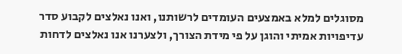מסוגלים למלא באמצעים העומדים לרשותנו, ואנו נאלצים לקבוע סדר עדיפויות אמיתי והוגן על פי מידת הצורך, ולצערנו אנו נאלצים לדחות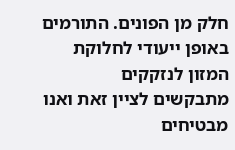חלק מן הפונים. התורמים באופן ייעודי לחלוקת המזון לנזקקים מתבקשים לציין זאת ואנו מבטיחים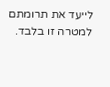לייעד את תרומתם למטרה זו בלבד.